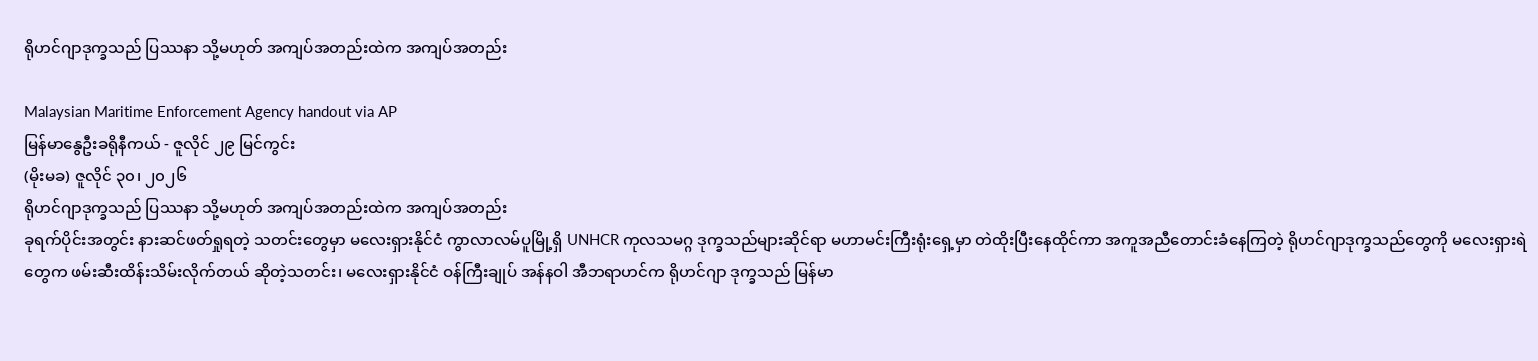ရိုဟင်ဂျာဒုက္ခသည် ပြဿနာ သို့မဟုတ် အကျပ်အတည်းထဲက အကျပ်အတည်း

Malaysian Maritime Enforcement Agency handout via AP
မြန်မာနွေဦးခရိုနီကယ် - ဇူလိုင် ၂၉ မြင်ကွင်း
(မိုးမခ) ဇူလိုင် ၃၀၊ ၂၀၂၆
ရိုဟင်ဂျာဒုက္ခသည် ပြဿနာ သို့မဟုတ် အကျပ်အတည်းထဲက အကျပ်အတည်း
ခုရက်ပိုင်းအတွင်း နားဆင်ဖတ်ရှုရတဲ့ သတင်းတွေမှာ မလေးရှားနိုင်ငံ ကွာလာလမ်ပူမြို့ရှိ UNHCR ကုလသမဂ္ဂ ဒုက္ခသည်များဆိုင်ရာ မဟာမင်းကြီးရုံးရှေ့မှာ တဲထိုးပြီးနေထိုင်ကာ အကူအညီတောင်းခံနေကြတဲ့ ရိုဟင်ဂျာဒုက္ခသည်တွေကို မလေးရှားရဲတွေက ဖမ်းဆီးထိန်းသိမ်းလိုက်တယ် ဆိုတဲ့သတင်း၊ မလေးရှားနိုင်ငံ ဝန်ကြီးချုပ် အန်နဝါ အီဘရာဟင်က ရိုဟင်ဂျာ ဒုက္ခသည် မြန်မာ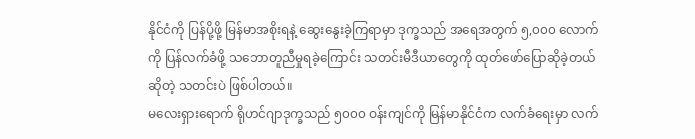နိုင်ငံကို ပြန်ပို့ဖို့ မြန်မာအစိုးရနဲ့ ဆွေးနွေးခဲ့ကြရာမှာ ဒုက္ခသည် အရေအတွက် ၅,၀၀၀ လောက်ကို ပြန်လက်ခံဖို့ သဘောတူညီမှုရခဲ့ကြောင်း သတင်းမီဒီယာတွေကို ထုတ်ဖော်ပြောဆိုခဲ့တယ် ဆိုတဲ့ သတင်းပဲ ဖြစ်ပါတယ်။
မလေးရှားရောက် ရိုဟင်ဂျာဒုက္ခသည် ၅၀၀၀ ဝန်းကျင်ကို မြန်မာနိုင်ငံက လက်ခံရေးမှာ လက်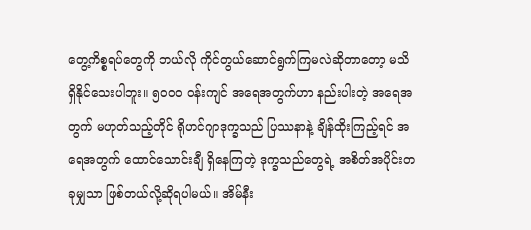တွေ့ကိစ္စရပ်တွေကို ဘယ်လို ကိုင်တွယ်ဆောင်ရွက်ကြမလဲဆိုတာတော့ မသိရှိနိုင်သေးပါဘူး။ ၅၀၀၀ ဝန်းကျင် အရေအတွက်ဟာ နည်းပါးတဲ့ အရေအတွက် မဟုတ်သည့်တိုင် ရိုဟင်ဂျာဒုက္ခသည် ပြဿနာနဲ့ ချိန်ထိုးကြည့်ရင် အရေအတွက် ထောင်သောင်းချီ ရှိနေကြတဲ့ ဒုက္ခသည်တွေရဲ့ အစိတ်အပိုင်းတခုမျှသာ ဖြစ်တယ်လို့ဆိုရပါမယ်။ အိမ်နီး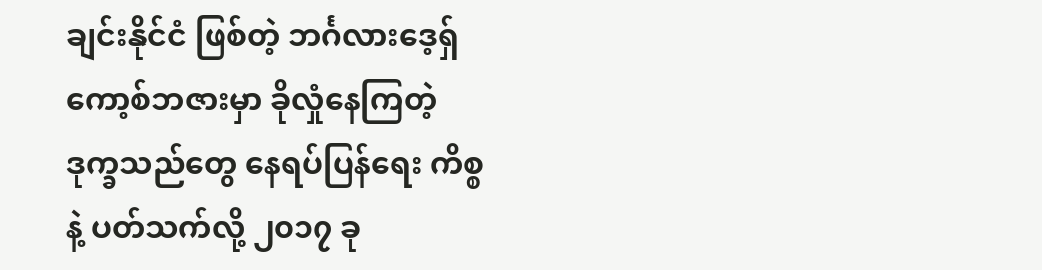ချင်းနိုင်ငံ ဖြစ်တဲ့ ဘင်္ဂလားဒေ့ရှ် ကော့စ်ဘဇားမှာ ခိုလှုံနေကြတဲ့ ဒုက္ခသည်တွေ နေရပ်ပြန်ရေး ကိစ္စနဲ့ ပတ်သက်လို့ ၂၀၁၇ ခု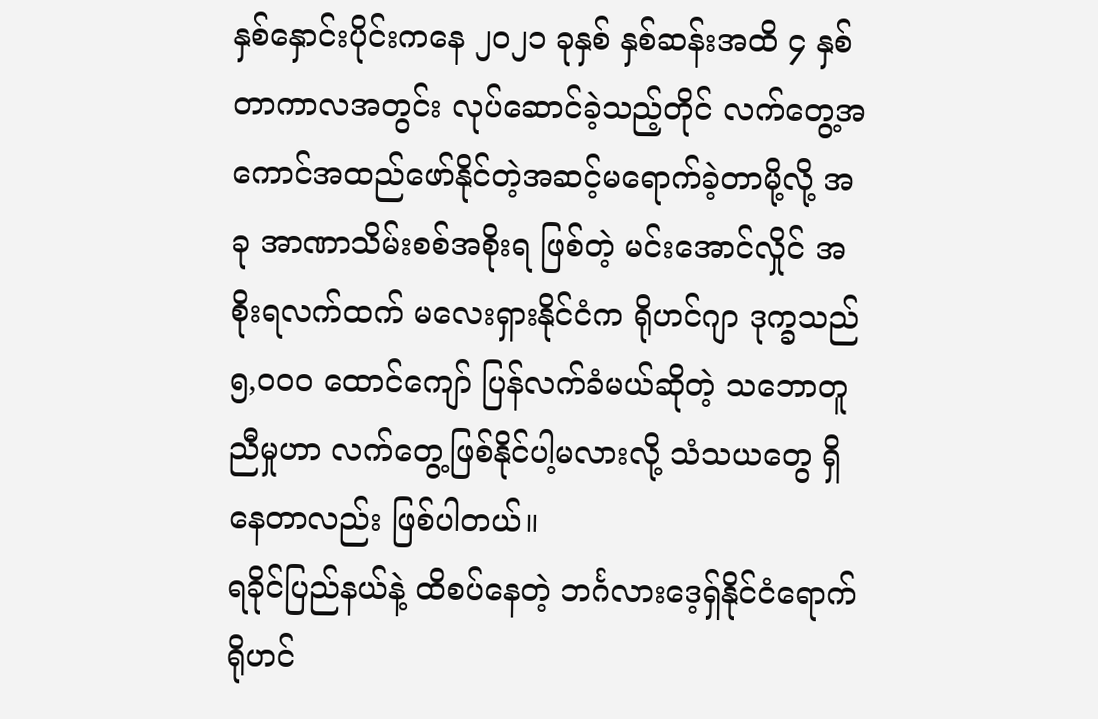နှစ်နှောင်းပိုင်းကနေ ၂၀၂၁ ခုနှစ် နှစ်ဆန်းအထိ ၄ နှစ်တာကာလအတွင်း လုပ်ဆောင်ခဲ့သည့်တိုင် လက်တွေ့အကောင်အထည်ဖော်နိုင်တဲ့အဆင့်မရောက်ခဲ့တာမို့လို့ အခု အာဏာသိမ်းစစ်အစိုးရ ဖြစ်တဲ့ မင်းအောင်လှိုင် အစိုးရလက်ထက် မလေးရှားနိုင်ငံက ရိုဟင်ဂျာ ဒုက္ခသည် ၅,၀၀၀ ထောင်ကျော် ပြန်လက်ခံမယ်ဆိုတဲ့ သဘောတူညီမှုဟာ လက်တွေ့ဖြစ်နိုင်ပါ့မလားလို့ သံသယတွေ ရှိနေတာလည်း ဖြစ်ပါတယ်။
ရခိုင်ပြည်နယ်နဲ့ ထိစပ်နေတဲ့ ဘင်္ဂလားဒေ့ရှ်နိုင်ငံရောက် ရိုဟင်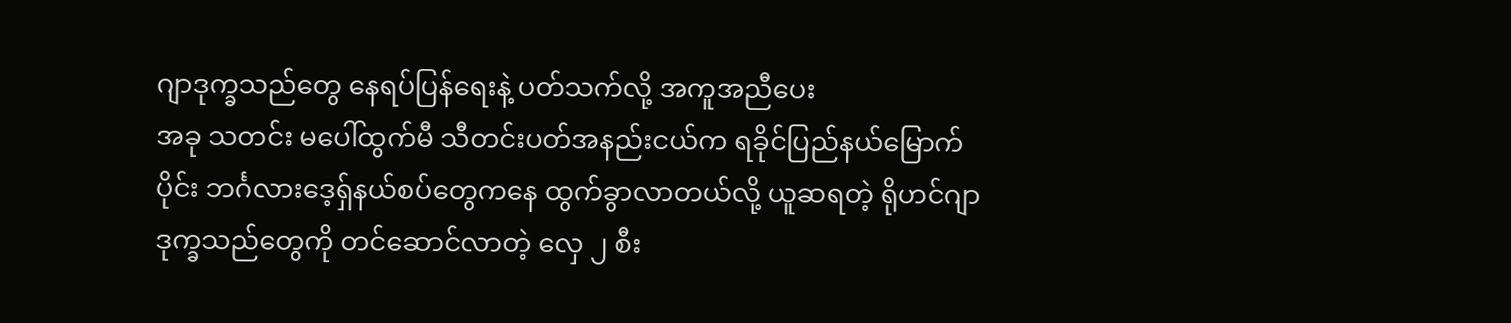ဂျာဒုက္ခသည်တွေ နေရပ်ပြန်ရေးနဲ့ ပတ်သက်လို့ အကူအညီပေး
အခု သတင်း မပေါ်ထွက်မီ သီတင်းပတ်အနည်းငယ်က ရခိုင်ပြည်နယ်မြောက်ပိုင်း ဘင်္ဂလားဒေ့ရှ်နယ်စပ်တွေကနေ ထွက်ခွာလာတယ်လို့ ယူဆရတဲ့ ရိုဟင်ဂျာဒုက္ခသည်တွေကို တင်ဆောင်လာတဲ့ လှေ ၂ စီး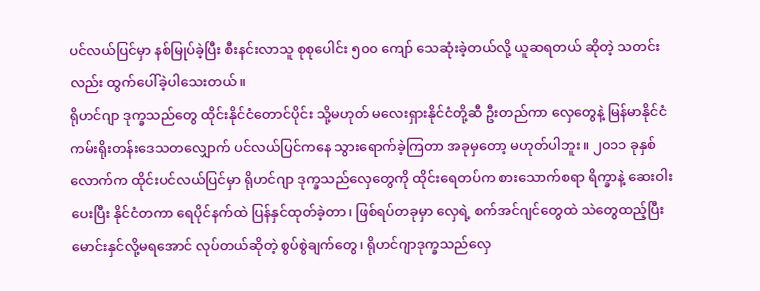ပင်လယ်ပြင်မှာ နစ်မြုပ်ခဲ့ပြီး စီးနင်းလာသူ စုစုပေါင်း ၅၀၀ ကျော် သေဆုံးခဲ့တယ်လို့ ယူဆရတယ် ဆိုတဲ့ သတင်းလည်း ထွက်ပေါ်ခဲ့ပါသေးတယ်။
ရိုဟင်ဂျာ ဒုက္ခသည်တွေ ထိုင်းနိုင်ငံတောင်ပိုင်း သို့မဟုတ် မလေးရှားနိုင်ငံတို့ဆီ ဦးတည်ကာ လှေတွေနဲ့ မြန်မာနိုင်ငံ ကမ်းရိုးတန်းဒေသတလျှောက် ပင်လယ်ပြင်ကနေ သွားရောက်ခဲ့ကြတာ အခုမှတော့ မဟုတ်ပါဘူး။ ၂၀၁၁ ခုနှစ်လောက်က ထိုင်းပင်လယ်ပြင်မှာ ရိုဟင်ဂျာ ဒုက္ခသည်လှေတွေကို ထိုင်းရေတပ်က စားသောက်စရာ ရိက္ခာနဲ့ ဆေးဝါးပေးပြီး နိုင်ငံတကာ ရေပိုင်နက်ထဲ ပြန်နှင်ထုတ်ခဲ့တာ၊ ဖြစ်ရပ်တခုမှာ လှေရဲ့ စက်အင်ဂျင်တွေထဲ သဲတွေထည့်ပြီး မောင်းနှင်လို့မရအောင် လုပ်တယ်ဆိုတဲ့ စွပ်စွဲချက်တွေ၊ ရိုဟင်ဂျာဒုက္ခသည်လှေ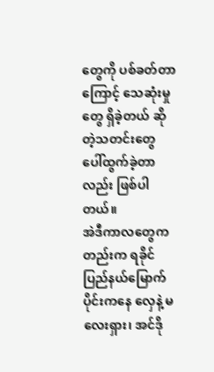တွေကို ပစ်ခတ်တာကြောင့် သေဆုံးမှုတွေ ရှိခဲ့တယ် ဆိုတဲ့သတင်းတွေ ပေါ်ထွက်ခဲ့တာလည်း ဖြစ်ပါတယ်။
အဲဒီကာလတွေကတည်းက ရခိုင်ပြည်နယ်မြောက်ပိုင်းကနေ လှေနဲ့ မလေးရှား၊ အင်ဒို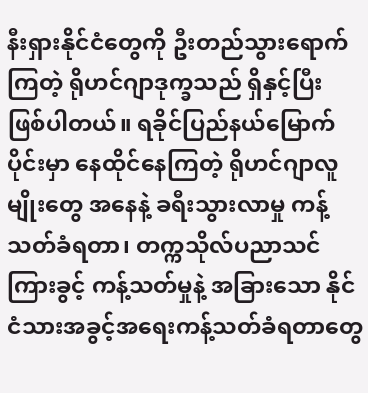နီးရှားနိုင်ငံတွေကို ဦးတည်သွားရောက်ကြတဲ့ ရိုဟင်ဂျာဒုက္ခသည် ရှိနှင့်ပြီး ဖြစ်ပါတယ်။ ရခိုင်ပြည်နယ်မြောက်ပိုင်းမှာ နေထိုင်နေကြတဲ့ ရိုဟင်ဂျာလူမျိုးတွေ အနေနဲ့ ခရီးသွားလာမှု ကန့်သတ်ခံရတာ၊ တက္ကသိုလ်ပညာသင်ကြားခွင့် ကန့်သတ်မှုနဲ့ အခြားသော နိုင်ငံသားအခွင့်အရေးကန့်သတ်ခံရတာတွေ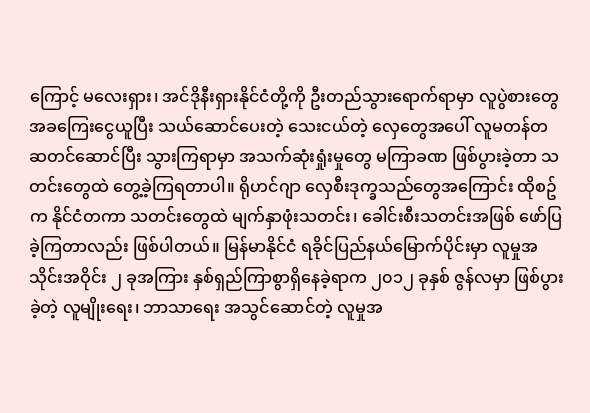ကြောင့် မလေးရှား၊ အင်ဒိုနီးရှားနိုင်ငံတို့ကို ဦးတည်သွားရောက်ရာမှာ လူပွဲစားတွေ အခကြေးငွေယူပြီး သယ်ဆောင်ပေးတဲ့ သေးငယ်တဲ့ လှေတွေအပေါ် လူမတန်တဆတင်ဆောင်ပြီး သွားကြရာမှာ အသက်ဆုံးရှုံးမှုတွေ မကြာခဏ ဖြစ်ပွားခဲ့တာ သတင်းတွေထဲ တွေ့ခဲ့ကြရတာပါ။ ရိုဟင်ဂျာ လှေစီးဒုက္ခသည်တွေအကြောင်း ထိုစဥ်က နိုင်ငံတကာ သတင်းတွေထဲ မျက်နှာဖုံးသတင်း၊ ခေါင်းစီးသတင်းအဖြစ် ဖော်ပြခဲ့ကြတာလည်း ဖြစ်ပါတယ်။ မြန်မာနိုင်ငံ ရခိုင်ပြည်နယ်မြောက်ပိုင်းမှာ လူမှုအသိုင်းအဝိုင်း ၂ ခုအကြား နှစ်ရှည်ကြာစွာရှိနေခဲ့ရာက ၂၀၁၂ ခုနှစ် ဇွန်လမှာ ဖြစ်ပွားခဲ့တဲ့ လူမျိုးရေး၊ ဘာသာရေး အသွင်ဆောင်တဲ့ လူမှုအ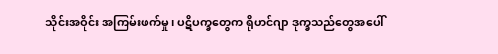သိုင်းအဝိုင်း အကြမ်းဖက်မှု၊ ပဋိပက္ခတွေက ရိုဟင်ဂျာ ဒုက္ခသည်တွေအပေါ်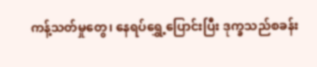ကန့်သတ်မှုတွေ၊ နေရပ်ရွှေ့ပြောင်းပြီး ဒုက္ခသည်စခန်း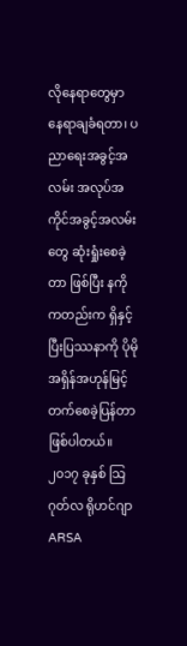လိုနေရာတွေမှာ နေရာချခံရတာ၊ ပညာရေးအခွင့်အလမ်း အလုပ်အကိုင်အခွင့်အလမ်းတွေ ဆုံးရှုံးစေခဲ့တာ ဖြစ်ပြီး နကိုကတည်းက ရှိနှင့်ပြီးပြဿနာကို ပိုမိုအရှိန်အဟုန်မြင့်တက်စေခဲ့ပြန်တာ ဖြစ်ပါတယ်။
၂၀၁၇ ခုနှစ် သြဂုတ်လ ရိုဟင်ဂျာ ARSA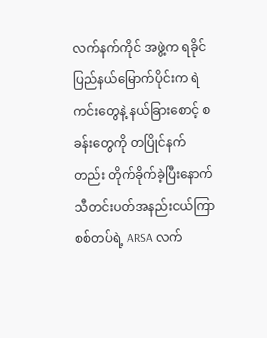လက်နက်ကိုင် အဖွဲ့က ရခိုင်ပြည်နယ်မြောက်ပိုင်းက ရဲကင်းတွေနဲ့ နယ်ခြားစောင့် စခန်းတွေကို တပြိုင်နက်တည်း တိုက်ခိုက်ခဲ့ပြီးနောက် သီတင်းပတ်အနည်းငယ်ကြာ စစ်တပ်ရဲ့ ARSA လက်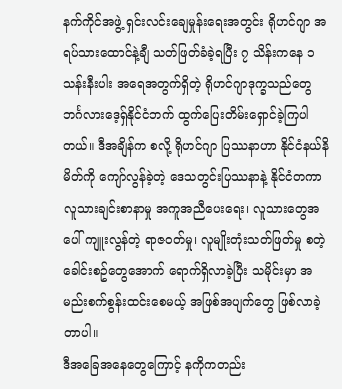နက်ကိုင်အဖွဲ့ ရှင်းလင်းချေမှုန်းရေးအတွင်း ရိုဟင်ဂျာ အရပ်သားထောင်နဲ့ချီ သတ်ဖြတ်ခံခဲ့ရပြီး ၇ သိန်းကနေ ၁ သန်းနီးပါး အရေအတွက်ရှိတဲ့ ရိုဟင်ဂျာဒုက္ခသည်တွေ ဘင်္ဂလားဒေ့ရှ်နိုင်ငံဘက် ထွက်ပြေးတိမ်းရှောင်ခဲ့ကြပါတယ်။ ဒီအချိန်က စလို့ ရိုဟင်ဂျာ ပြဿနာဟာ နိုင်ငံနယ်နိမိတ်ကို ကျော်လွန်ခဲ့တဲ့ ဒေသတွင်းပြဿနာနဲ့ နိုင်ငံတကာ လူသားချင်းစာနာမှု အကူအညီပေးရေး၊ လူသားတွေအပေါ် ကျူးလွန်တဲ့ ရာဇဝတ်မှု၊ လူမျိုးတုံးသတ်ဖြတ်မှု စတဲ့ ခေါင်းစဥ်တွေအောက် ရောက်ရှိလာခဲ့ပြီး သမိုင်းမှာ အမည်းစက်စွန်းထင်းစေမယ့် အဖြစ်အပျက်တွေ ဖြစ်လာခဲ့တာပါ။
ဒီအခြေအနေတွေကြောင့် နကိုကတည်း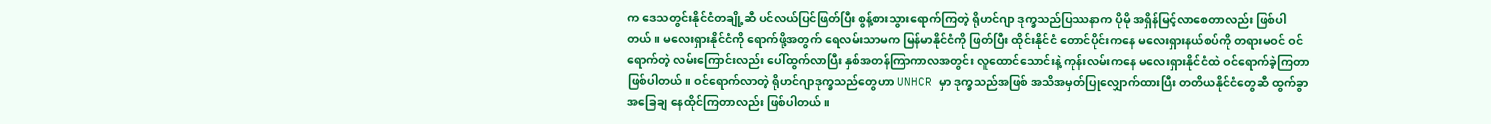က ဒေသတွင်းနိုင်ငံတချို့ဆီ ပင်လယ်ပြင်ဖြတ်ပြီး စွန့်စားသွားရောက်ကြတဲ့ ရိုဟင်ဂျာ ဒုက္ခသည်ပြဿနာက ပိုမို အရှိန်မြင့်လာစေတာလည်း ဖြစ်ပါတယ်။ မလေးရှားနိုင်ငံကို ရောက်ဖို့အတွက် ရေလမ်းသာမက မြန်မာနိုင်ငံကို ဖြတ်ပြီး ထိုင်းနိုင်ငံ တောင်ပိုင်းကနေ မလေးရှားနယ်စပ်ကို တရားမဝင် ဝင်ရောက်တဲ့ လမ်းကြောင်းလည်း ပေါ်ထွက်လာပြီး နှစ်အတန်ကြာကာလအတွင်း လူထောင်သောင်းနဲ့ ကုန်းလမ်းကနေ မလေးရှားနိုင်ငံထဲ ဝင်ရောက်ခဲ့ကြတာ ဖြစ်ပါတယ်။ ဝင်ရောက်လာတဲ့ ရိုဟင်ဂျာဒုက္ခသည်တွေဟာ UNHCR မှာ ဒုက္ခသည်အဖြစ် အသိအမှတ်ပြုလျှောက်ထားပြီး တတိယနိုင်ငံတွေဆီ ထွက်ခွာအခြေချ နေထိုင်ကြတာလည်း ဖြစ်ပါတယ်။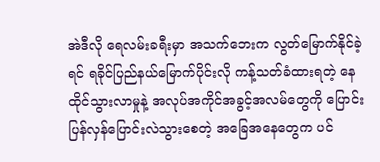အဲဒီလို ရေလမ်းခရီးမှာ အသက်ဘေးက လွတ်မြောက်နိုင်ခဲ့ရင် ရခိုင်ပြည်နယ်မြောက်ပိုင်းလို ကန့်သတ်ခံထားရတဲ့ နေထိုင်သွားလာမှုနဲ့ အလုပ်အကိုင်အခွင့်အလမ်တွေကို ပြောင်းပြန်လှန်ပြောင်းလဲသွားစေတဲ့ အခြေအနေတွေက ပင်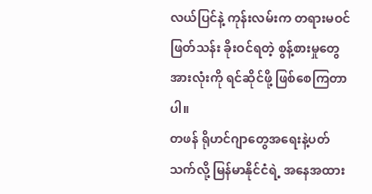လယ်ပြင်နဲ့ ကုန်းလမ်းက တရားမဝင်ဖြတ်သန်း ခိုးဝင်ရတဲ့ စွန့်စားမှုတွေအားလုံးကို ရင်ဆိုင်ဖို့ ဖြစ်စေကြတာပါ။
တဖန် ရိုဟင်ဂျာတွေအရေးနဲ့ပတ်သက်လို့ မြန်မာနိုင်ငံရဲ့ အနေအထား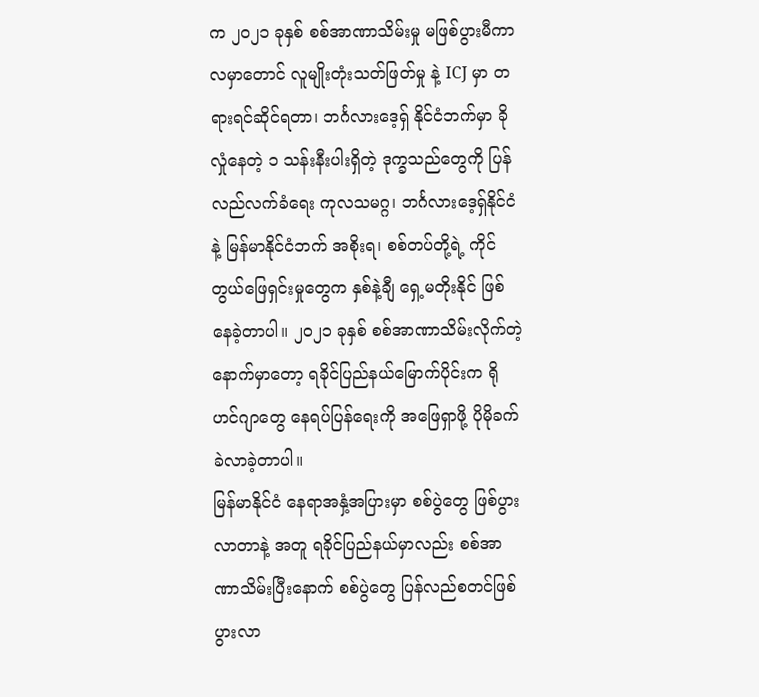က ၂၀၂၁ ခုနှစ် စစ်အာဏာသိမ်းမှု မဖြစ်ပွားမီကာလမှာတောင် လူမျိုးတုံးသတ်ဖြတ်မှု နဲ့ ICJ မှာ တရားရင်ဆိုင်ရတာ၊ ဘင်္ဂလားဒေ့ရှ် နိုင်ငံဘက်မှာ ခိုလှုံနေတဲ့ ၁ သန်းနီးပါးရှိတဲ့ ဒုက္ခသည်တွေကို ပြန်လည်လက်ခံရေး ကုလသမဂ္ဂ၊ ဘင်္ဂလားဒေ့ရှ်နိုင်ငံနဲ့ မြန်မာနိုင်ငံဘက် အစိုးရ၊ စစ်တပ်တို့ရဲ့ ကိုင်တွယ်ဖြေရှင်းမှုတွေက နှစ်နဲ့ချီ ရှေ့မတိုးနိုင် ဖြစ်နေခဲ့တာပါ။ ၂၀၂၁ ခုနှစ် စစ်အာဏာသိမ်းလိုက်တဲ့နောက်မှာတော့ ရခိုင်ပြည်နယ်မြောက်ပိုင်းက ရိုဟင်ဂျာတွေ နေရပ်ပြန်ရေးကို အဖြေရှာဖို့ ပိုမိုခက်ခဲလာခဲ့တာပါ။
မြန်မာနိုင်ငံ နေရာအနှံ့အပြားမှာ စစ်ပွဲတွေ ဖြစ်ပွားလာတာနဲ့ အတူ ရခိုင်ပြည်နယ်မှာလည်း စစ်အာဏာသိမ်းပြီးနောက် စစ်ပွဲတွေ ပြန်လည်စတင်ဖြစ်ပွားလာ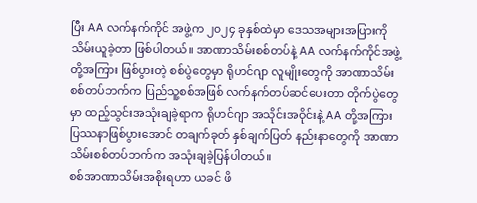ပြီး AA လက်နက်ကိုင် အဖွဲ့က ၂၀၂၄ ခုနှစ်ထဲမှာ ဒေသအများအပြားကို သိမ်းယူခဲ့တာ ဖြစ်ပါတယ်။ အာဏာသိမ်းစစ်တပ်နဲ့ AA လက်နက်ကိုင်အဖွဲ့တို့အကြား ဖြစ်ပွားတဲ့ စစ်ပွဲတွေမှာ ရိုဟင်ဂျာ လူမျိုးတွေကို အာဏာသိမ်းစစ်တပ်ဘက်က ပြည်သူ့စစ်အဖြစ် လက်နက်တပ်ဆင်ပေးတာ တိုက်ပွဲတွေမှာ ထည့်သွင်းအသုံးချခဲ့ရာက ရိုဟင်ဂျာ အသိုင်းအဝိုင်းနဲ့ AA တို့အကြား ပြဿနာဖြစ်ပွားအောင် တချက်ခုတ် နှစ်ချက်ပြတ် နည်းနာတွေကို အာဏာသိမ်းစစ်တပ်ဘက်က အသုံးချခဲ့ပြန်ပါတယ်။
စစ်အာဏာသိမ်းအစိုးရဟာ ယခင် ဖိ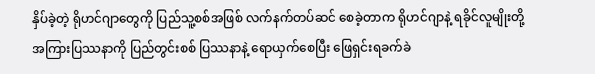နှိပ်ခဲ့တဲ့ ရိုဟင်ဂျာတွေကို ပြည်သူ့စစ်အဖြစ် လက်နက်တပ်ဆင် စေခဲ့တာက ရိုဟင်ဂျာနဲ့ ရခိုင်လူမျိုးတို့အကြားပြဿနာကို ပြည်တွင်းစစ် ပြဿနာနဲ့ ရောယှက်စေပြီး ဖြေရှင်းရခက်ခဲ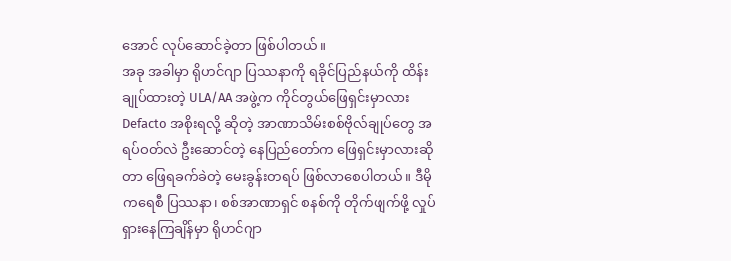အောင် လုပ်ဆောင်ခဲ့တာ ဖြစ်ပါတယ်။
အခု အခါမှာ ရိုဟင်ဂျာ ပြဿနာကို ရခိုင်ပြည်နယ်ကို ထိန်းချုပ်ထားတဲ့ ULA/AA အဖွဲ့က ကိုင်တွယ်ဖြေရှင်းမှာလား Defacto အစိုးရလို့ ဆိုတဲ့ အာဏာသိမ်းစစ်ဗိုလ်ချုပ်တွေ အရပ်ဝတ်လဲ ဦးဆောင်တဲ့ နေပြည်တော်က ဖြေရှင်းမှာလားဆိုတာ ဖြေရခက်ခဲတဲ့ မေးခွန်းတရပ် ဖြစ်လာစေပါတယ်။ ဒီမိုကရေစီ ပြဿနာ၊ စစ်အာဏာရှင် စနစ်ကို တိုက်ဖျက်ဖို့ လှုပ်ရှားနေကြချိန်မှာ ရိုဟင်ဂျာ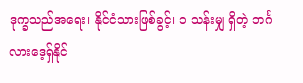ဒုက္ခသည်အရေး၊ နိုင်ငံသားဖြစ်ခွင့်၊ ၁ သန်းမျှ ရှိတဲ့ ဘင်္ဂလားဒေ့ရှ်နိုင်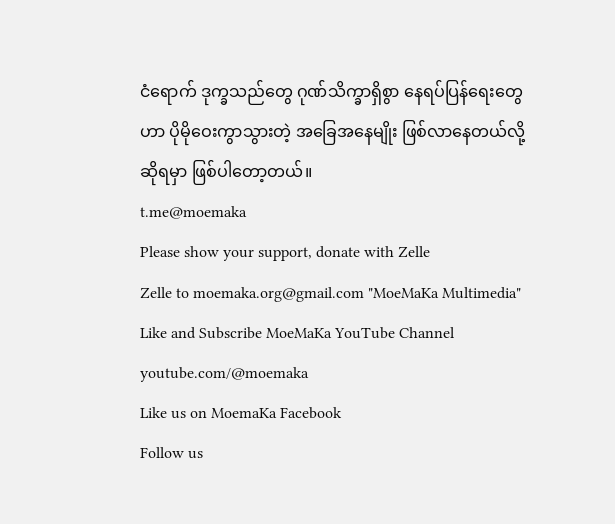ငံရောက် ဒုက္ခသည်တွေ ဂုဏ်သိက္ခာရှိစွာ နေရပ်ပြန်ရေးတွေဟာ ပိုမိုဝေးကွာသွားတဲ့ အခြေအနေမျိုး ဖြစ်လာနေတယ်လို့ ဆိုရမှာ ဖြစ်ပါတော့တယ်။
t.me@moemaka
Please show your support, donate with Zelle
Zelle to moemaka.org@gmail.com "MoeMaKa Multimedia"
Like and Subscribe MoeMaKa YouTube Channel
youtube.com/@moemaka
Like us on MoemaKa Facebook
Follow us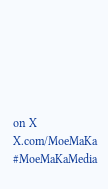on X
X.com/MoeMaKa
#MoeMaKaMedia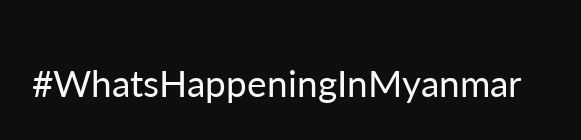#WhatsHappeningInMyanmar